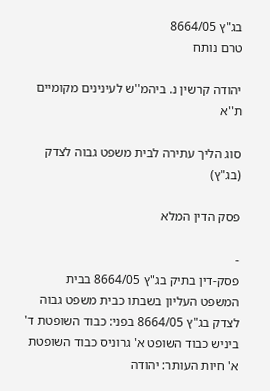בג"ץ 8664/05
טרם נותח

יהודה קרשין נ. ביהמ''ש לעינינים מקומיים ת''א

סוג הליך עתירה לבית משפט גבוה לצדק (בג"ץ)

פסק הדין המלא

-
פסק-דין בתיק בג"ץ 8664/05 בבית המשפט העליון בשבתו כבית משפט גבוה לצדק בג"ץ 8664/05 בפני: כבוד השופטת ד' ביניש כבוד השופט א' גרוניס כבוד השופטת א' חיות העותר: יהודה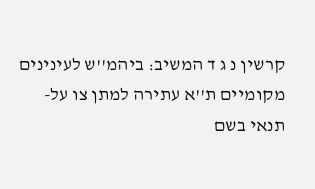קרשין נ ג ד המשיב: ביהמ''ש לעינינים מקומיים ת''א עתירה למתן צו על-תנאי בשם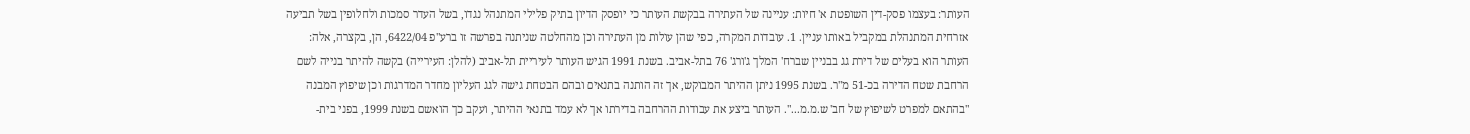העותר: בעצמו פסק-דין השופטת א' חיות: עניינה של העתירה בבקשת העותר כי יופסק הדיון בתיק פלילי המתנהל נגדו, בשל העדר סמכות ולחלופין בשל תביעה אזרחית המתנהלת במקביל באותו עניין. 1. עובדות המקרה, כפי שהן עולות מן העתירה וכן מהחלטה שניתנה בפרשה זו ברע"פ 6422/04, הן, בקצרה, אלה: העותר הוא בעלים של דירת גג בבניין שברח' המלך ג'ורג' 76 בתל-אביב. בשנת 1991 הגיש העותר לעיריית תל-אביב (להלן: העירייה) בקשה להיתר בנייה לשם הרחבת שטח הדירה בכ-51 מ"ר. בשנת 1995 ניתן ההיתר המבוקש, אך זה הותנה בתנאים ובהם הבטחת גישה לגג העליון מחדר המדרגות וכן שיפוץ המבנה "בהתאם למפרט לשיפוץ של חב' ש.מ.מ...". העותר ביצע את עבודות ההרחבה בדירתו אך לא עמד בתנאי ההיתר, ועקב כך הואשם בשנת 1999, בפני בית-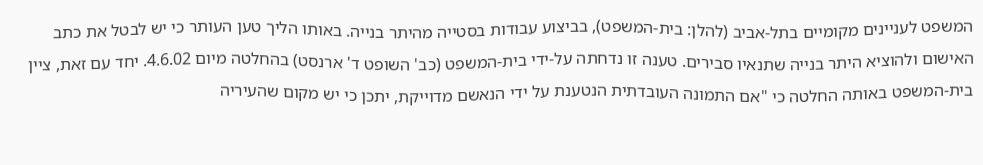המשפט לעניינים מקומיים בתל-אביב (להלן: בית-המשפט), בביצוע עבודות בסטייה מהיתר בנייה. באותו הליך טען העותר כי יש לבטל את כתב האישום ולהוציא היתר בנייה שתנאיו סבירים. טענה זו נדחתה על-ידי בית-המשפט (כב' השופט ד' ארנסט) בהחלטה מיום 4.6.02. יחד עם זאת, ציין בית-המשפט באותה החלטה כי "אם התמונה העובדתית הנטענת על ידי הנאשם מדוייקת, יתכן כי יש מקום שהעיריה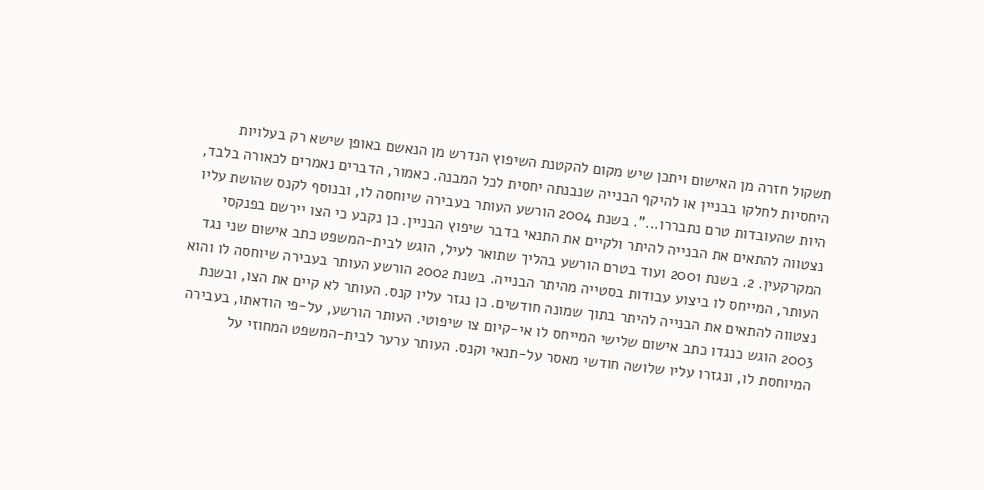תשקול חזרה מן האישום ויתכן שיש מקום להקטנת השיפוץ הנדרש מן הנאשם באופן שישא רק בעלויות היחסיות לחלקו בבניין או להיקף הבנייה שנבנתה יחסית לכל המבנה. כאמור, הדברים נאמרים לכאורה בלבד, היות שהעובדות טרם נתבררו...". בשנת 2004 הורשע העותר בעבירה שיוחסה לו, ובנוסף לקנס שהושת עליו נצטווה להתאים את הבנייה להיתר ולקיים את התנאי בדבר שיפוץ הבניין. כן נקבע כי הצו יירשם בפנקסי המקרקעין. 2. בשנת 2001 ועוד בטרם הורשע בהליך שתואר לעיל, הוגש לבית-המשפט כתב אישום שני נגד העותר, המייחס לו ביצוע עבודות בסטייה מהיתר הבנייה. בשנת 2002 הורשע העותר בעבירה שיוחסה לו והוא נצטווה להתאים את הבנייה להיתר בתוך שמונה חודשים. כן נגזר עליו קנס. העותר לא קיים את הצו, ובשנת 2003 הוגש כנגדו כתב אישום שלישי המייחס לו אי-קיום צו שיפוטי. העותר הורשע, על-פי הודאתו, בעבירה המיוחסת לו, ונגזרו עליו שלושה חודשי מאסר על-תנאי וקנס. העותר ערער לבית-המשפט המחוזי על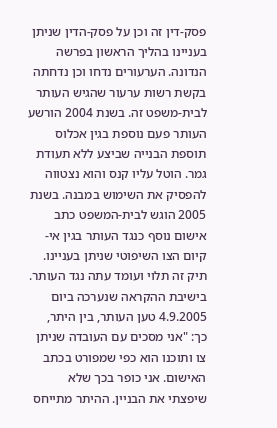פסק-דין זה וכן על פסק-הדין שניתן בעניינו בהליך הראשון בפרשה הנדונה. הערעורים נדחו וכן נדחתה בקשת רשות ערעור שהגיש העותר לבית-משפט זה. בשנת 2004 הורשע העותר פעם נוספת בגין אכלוס תוספת הבנייה שביצע ללא תעודת גמר. הוטל עליו קנס והוא נצטווה להפסיק את השימוש במבנה. בשנת 2005 הוגש לבית-המשפט כתב אישום נוסף כנגד העותר בגין אי-קיום הצו השיפוטי שניתן בעניינו. תיק זה תלוי ועומד עתה נגד העותר. בישיבת ההקראה שנערכה ביום 4.9.2005 טען העותר, בין היתר, כך: "אני מסכים עם העובדה שניתן צו ותוכנו הוא כפי שמפורט בכתב האישום. אני כופר בכך שלא שיפצתי את הבניין. ההיתר מתייחס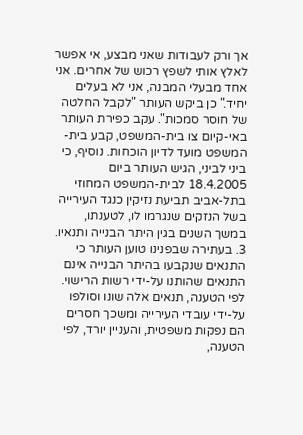אך ורק לעבודות שאני מבצע, אי אפשר לאלץ אותי לשפץ רכוש של אחרים. אני אחד מבעלי המבנה, אני לא בעלים יחיד." כן ביקש העותר "לקבל החלטה של חוסר סמכות". עקב כפירת העותר באי-קיום צו בית-המשפט, קבע בית-המשפט מועד לדיון הוכחות. נוסיף, כי ביני לביני, הגיש העותר ביום 18.4.2005 לבית-המשפט המחוזי בתל-אביב תביעת נזיקין כנגד העירייה בשל הנזקים שנגרמו לו, לטענתו, במשך השנים בגין היתר הבנייה ותנאיו. 3. בעתירה שבפנינו טוען העותר כי התנאים שנקבעו בהיתר הבנייה אינם התנאים שהותנו על-ידי רשות הרישוי. לפי הטענה, תנאים אלה שונו וסולפו על-ידי עובדי העירייה ומשכך חסרים הם נפקות משפטית, והעניין יורד, לפי הטענה,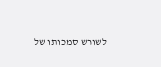לשורש סמכותו של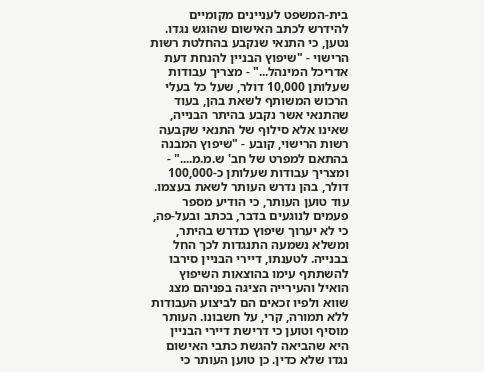בית-המשפט לעניינים מקומיים להידרש לכתב האישום שהוגש נגדו. נטען, כי התנאי שנקבע בהחלטת רשות הרישוי - "שיפוץ הבניין להנחת דעת אדריכל המינהל..." - מצריך עבודות שעלותן 10,000 דולר, שעל כל בעלי הרכוש המשותף לשאת בהן, בעוד שהתנאי אשר נקבע בהיתר הבנייה, שאינו אלא סילוף של התנאי שקבעה רשות הרישוי, קובע - "שיפוץ המבנה בהתאם למפרט של חב' ש.מ.מ...." - ומצריך עבודות שעלותן כ-100,000 דולר, בהן נדרש העותר לשאת בעצמו. עוד טוען העותר, כי הודיע מספר פעמים לנוגעים בדבר, בכתב ובעל-פה, כי לא יערוך שיפוץ כנדרש בהיתר, ומשלא נשמעה התנגדות לכך החל בבנייה. לטענתו, דיירי הבניין סירבו להשתתף עימו בהוצאות השיפוץ הואיל והעירייה הציגה בפניהם מצג שווא ולפיו זכאים הם לביצוע העבודות ללא תמורה, קרי, על חשבונו. העותר מוסיף וטוען כי דרישת דיירי הבניין היא שהביאה להגשת כתבי האישום נגדו שלא כדין. כן טוען העותר כי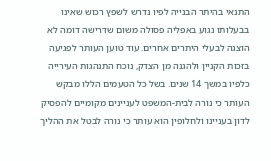התנאי בהיתר הבנייה לפיו נדרש לשפץ רכוש שאינו בבעלותו נגוע באפליה פסולה משום שדרישה דומה לא הוצגה לבעלי היתרים אחרים. עוד טוען העותר לפגיעה בזכות הקניין ולהגנה מן הצדק, נוכח התנהגות העירייה כלפיו במשך 14 שנים. בשל כל הטעמים הללו מבקש העותר כי נורה לבית-המשפט לעניינים מקומיים להפסיק לדון בעניינו ולחלופין הוא עותר כי נורה לבטל את ההליך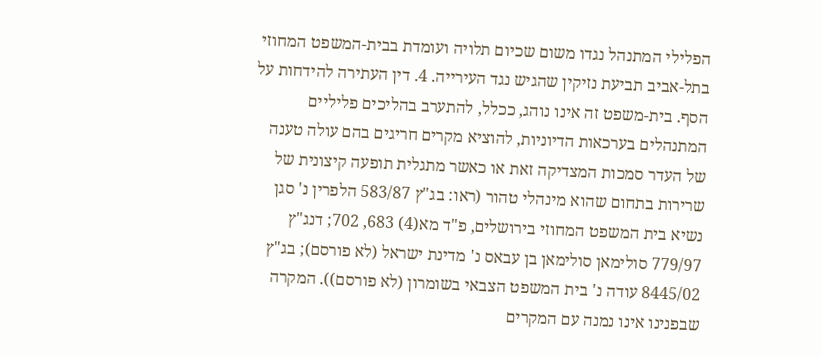הפלילי המתנהל נגדו משום שכיום תלויה ועומדת בבית-המשפט המחוזי בתל-אביב תביעת נזיקין שהגיש נגד העירייה. 4. דין העתירה להידחות על הסף. בית-משפט זה אינו נוהג, ככלל, להתערב בהליכים פליליים המתנהלים בערכאות הדיוניות, להוציא מקרים חריגים בהם עולה טענה של העדר סמכות המצדיקה זאת או כאשר מתגלית תופעה קיצונית של שרירות בתחום שהוא מינהלי טהור (ראו: בג"ץ 583/87 הלפרין נ' סגן נשיא בית המשפט המחוזי בירושלים, פ"ד מא(4) 683, 702; דנג"ץ 779/97 סולימאן סולימאן בן עבאס נ' מדינת ישראל (לא פורסם); בג"ץ 8445/02 עודה נ' בית המשפט הצבאי בשומרון (לא פורסם)). המקרה שבפנינו אינו נמנה עם המקרים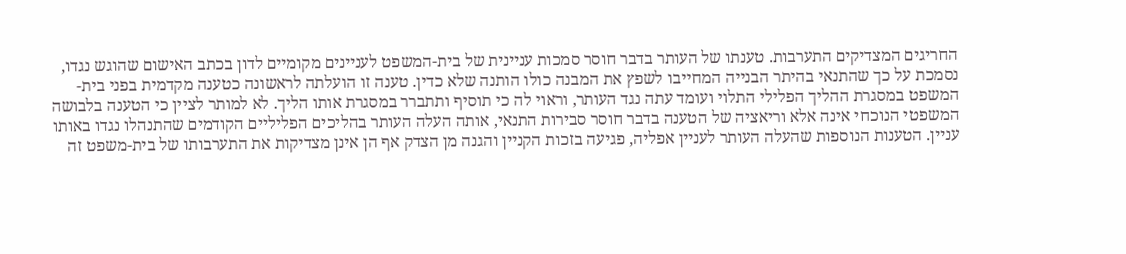החריגים המצדיקים התערבות. טענתו של העותר בדבר חוסר סמכות עניינית של בית-המשפט לעניינים מקומיים לדון בכתב האישום שהוגש נגדו, נסמכת על כך שהתנאי בהיתר הבנייה המחייבו לשפץ את המבנה כולו הותנה שלא כדין. טענה זו הועלתה לראשונה כטענה מקדמית בפני בית-המשפט במסגרת ההליך הפלילי התלוי ועומד עתה נגד העותר, וראוי לה כי תוסיף ותתברר במסגרת אותו הליך. לא למותר לציין כי הטענה בלבושה המשפטי הנוכחי אינה אלא וריאציה של הטענה בדבר חוסר סבירות התנאי, אותה העלה העותר בהליכים הפליליים הקודמים שהתנהלו נגדו באותו עניין. הטענות הנוספות שהעלה העותר לעניין אפליה, פגיעה בזכות הקניין והגנה מן הצדק אף הן אינן מצדיקות את התערבותו של בית-משפט זה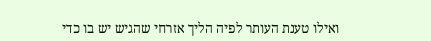ואילו טענת העותר לפיה הליך אזרחי שהגיש יש בו כדי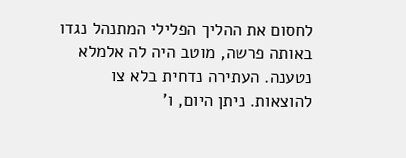לחסום את ההליך הפלילי המתנהל נגדו באותה פרשה, מוטב היה לה אלמלא נטענה. העתירה נדחית בלא צו להוצאות. ניתן היום, ו'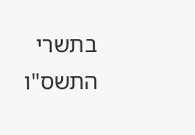בתשרי התשס"ו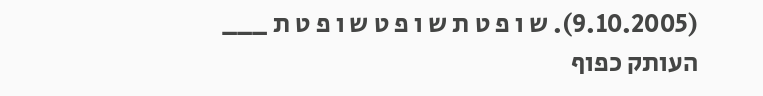(9.10.2005). ש ו פ ט ת ש ו פ ט ש ו פ ט ת ___ העותק כפוף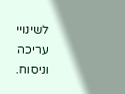לשינויי עריכה וניסוח.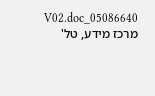05086640_V02.doc מרכז מידע, טל'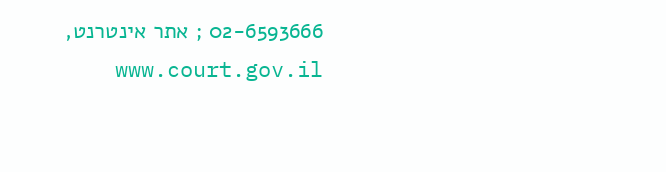02-6593666 ; אתר אינטרנט, www.court.gov.il